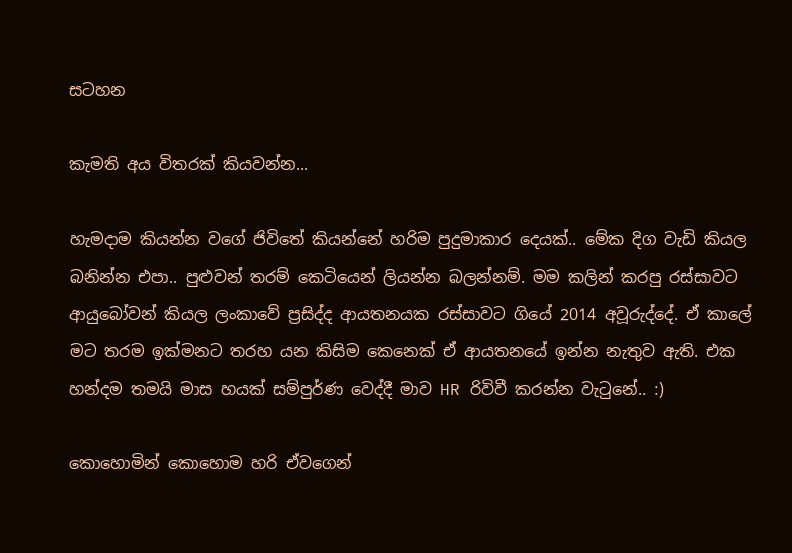සටහන

කැමති අය විතරක් කියවන්න...

හැමදාම කියන්න වගේ ජිවිතේ කියන්නේ හරිම පුදුමාකාර දෙයක්.. මේක දිග වැඩි කියල බනින්න එපා.. පුළුවන් තරම් කෙටියෙන් ලියන්න බලන්නම්. මම කලින් කරපු රස්සාවට ආයුබෝවන් කියල ලංකාවේ ප්‍රසිද්ද ආයතනයක රස්සාවට ගියේ 2014 අවූරුද්දේ. ඒ කාලේ මට තරම ඉක්මනට තරහ යන කිසිම කෙනෙක් ඒ ආයතනයේ ඉන්න නැතුව ඇති. එක හන්දම තමයි මාස හයක් සම්පුර්ණ වෙද්දී මාව HR රිවිවී කරන්න වැටුනේ.. :)

කොහොමින් කොහොම හරි ඒවගෙන්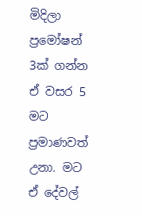මිදිලා ප්‍රමෝෂන් 3ක් ගන්න ඒ වසර 5 මට ප්‍රමාණවත් උනා. මට ඒ දේවල්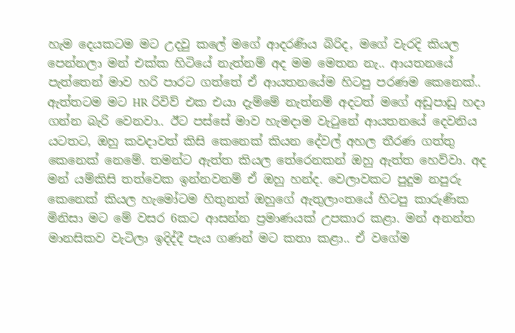හැම දෙයකටම මට උදවු කලේ මගේ ආදරණිය බිරිද, මගේ වැරදි කියල පෙන්නලා මන් එක්ක හිටියේ නැත්නම් අද මම මෙතන නැ.. ආයතනයේ පැත්තෙන් මාව හරි පාරට ගත්තේ ඒ ආයතනයේම හිටපු පරණම කෙනෙක්.. ඇත්තටම මට HR රිවිව් එක එයා දැම්මේ නැත්නම් අදටත් මගේ අඩුපාඩු හදා ගන්න බැරි වෙනවා.. ඊට පස්සේ මාව හැමදාම වැටුනේ ආයතනයේ දෙවනිය යටතට, ඔහු කවදාවත් කිසි කෙනෙක් කියන දේවල් අහල තීරණ ගත්තු කෙනෙක් නෙමේ. තමන්ට ඇත්ත කියල තේරෙනකන් ඔහු ඇත්ත හෙව්වා. අද මන් යම්කිසි තත්වෙක ඉන්නවනම් ඒ ඔහු හන්ද. වෙලාවකට පුදුම නපුරු කෙනෙක් කියල හැමෝටම හිතුනත් ඔහුගේ ඇතුලාංතයේ හිටපු කාරුණික මිනිසා මට මේ වසර 6කට ආසන්න ප්‍රමාණයක් උපකාර කළා. මන් අනන්ත මානසිකව වැටිලා ඉදිද්දී පැය ගණන් මට කතා කළා.. ඒ වගේම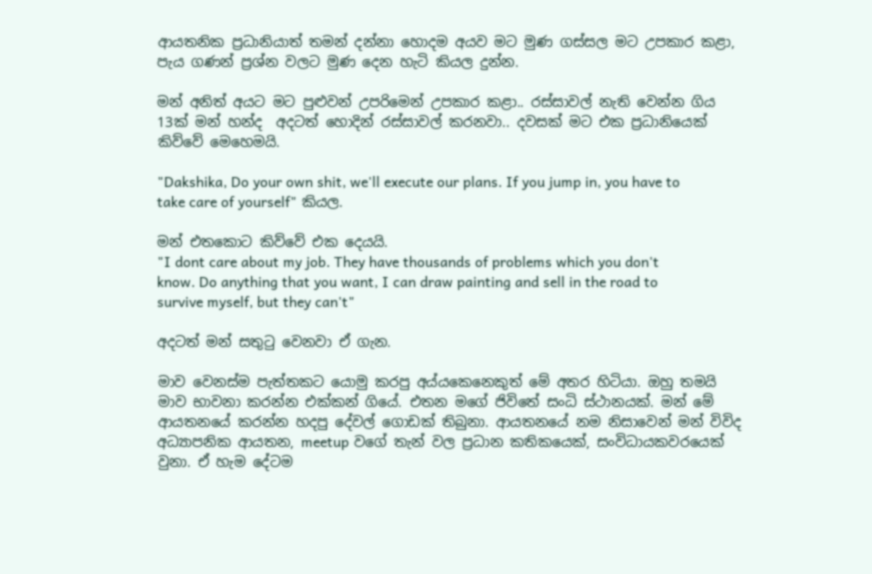ආයතනික ප්‍රධානියාත් තමන් දන්නා හොදම අයව මට මුණ ගස්සල මට උපකාර කළා, පැය ගණන් ප්‍රශ්න වලට මුණ දෙන හැටි කියල දුන්න.

මන් අනිත් අයට මට පුළුවන් උපරිමෙන් උපකාර කළා.. රස්සාවල් නැති වෙන්න ගිය 13ක් මන් හන්ද  අදටත් හොදින් රස්සාවල් කරනවා.. දවසක් මට එක ප්‍රධානියෙක් කිව්වේ මෙහෙමයි.

"Dakshika, Do your own shit, we'll execute our plans. If you jump in, you have to take care of yourself" කියල.

මන් එතකොට කිව්වේ එක දෙයයි.
"I dont care about my job. They have thousands of problems which you don't know. Do anything that you want, I can draw painting and sell in the road to survive myself, but they can't"

අදටත් මන් සතුටු වෙනවා ඒ ගැන.

මාව වෙනස්ම පැත්තකට යොමු කරපු අය්යකෙනෙකුත් මේ අතර හිටියා. ඔහු තමයි මාව භාවනා කරන්න එක්කන් ගියේ. එතන මගේ ජිවිතේ සංධි ස්ථානයක්. මන් මේ ආයතනයේ කරන්න හදපු දේවල් ගොඩක් තිබුනා. ආයතනයේ නම නිසාවෙන් මන් විවිද අධ්‍යාපනික ආයතන, meetup වගේ තැන් වල ප්‍රධාන කතිකයෙක්, සංවිධායකවරයෙක් වුනා. ඒ හැම දේටම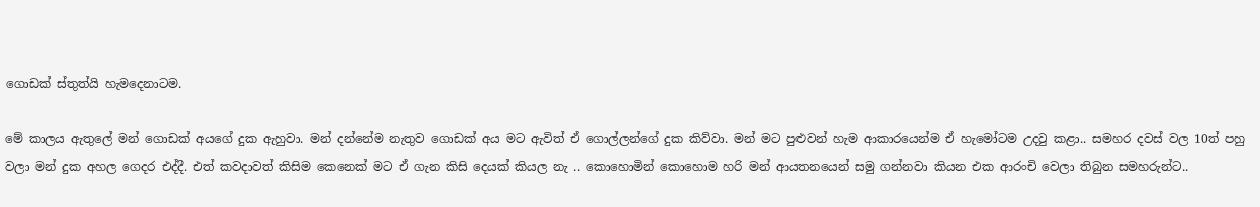ගොඩක් ස්තුත්යි හැමදෙනාටම.

මේ කාලය ඇතුලේ මන් ගොඩක් අයගේ දුක ඇහුවා. මන් දන්නේම නැතුව ගොඩක් අය මට ඇවිත් ඒ ගොල්ලන්ගේ දුක කිව්වා. මන් මට පුළුවන් හැම ආකාරයෙන්ම ඒ හැමෝටම උදවු කළා.. සමහර දවස් වල 10ත් පහු වලා මන් දුක අහල ගෙදර එද්දී. එත් කවදාවත් කිසිම කෙනෙක් මට ඒ ගැන කිසි දෙයක් කියල නැ .. කොහොමින් කොහොම හරි මන් ආයතනයෙන් සමු ගන්නවා කියන එක ආරංචි වෙලා තිබුන සමහරුන්ට..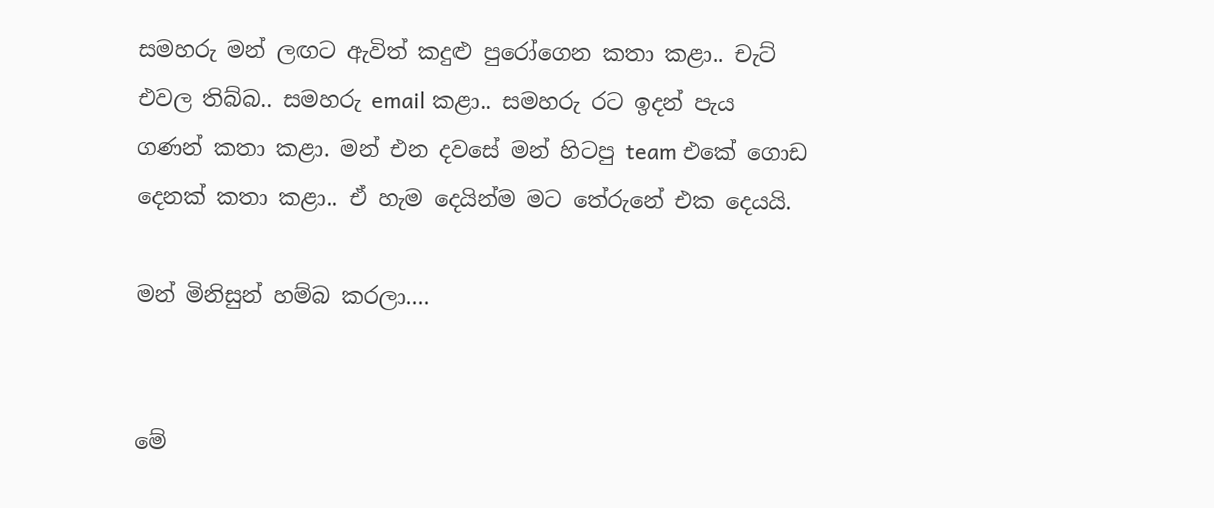සමහරු මන් ලඟට ඇවිත් කදුළු පුරෝගෙන කතා කළා.. චැට් එවල තිබ්බ.. සමහරු email කළා.. සමහරු රට ඉදන් පැය ගණන් කතා කළා. මන් එන දවසේ මන් හිටපු team එකේ ගොඩ දෙනක් කතා කළා.. ඒ හැම දෙයින්ම මට තේරුනේ එක දෙයයි.

මන් මිනිසුන් හම්බ කරලා....


මේ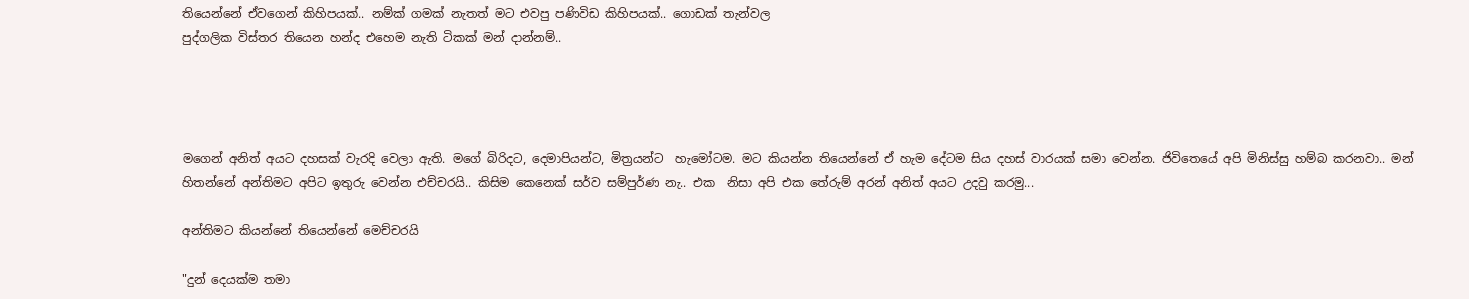තියෙන්නේ ඒවගෙන් කිහිපයක්.. නම්ක් ගමක් නැතත් මට එවපු පණිවිඩ කිහිපයක්.. ගොඩක් තැන්වල
පුද්ගලික විස්තර තියෙන හන්ද එහෙම නැති ටිකක් මන් දාන්නම්..




මගෙන් අනිත් අයට දහසක් වැරදි වෙලා ඇති. මගේ බිරිදට, දෙමාපියන්ට, මිත්‍රයන්ට  හැමෝටම. මට කියන්න තියෙන්නේ ඒ හැම දේටම සිය දහස් වාරයක් සමා වෙන්න. ජිවිතෙයේ අපි මිනිස්සු හම්බ කරනවා.. මන් හිතන්නේ අන්තිමට අපිට ඉතුරු වෙන්න එච්චරයි.. කිසිම කෙනෙක් සර්ව සම්පුර්ණ නැ.. එක  නිසා අපි එක තේරුම් අරන් අනිත් අයට උදවු කරමු...

අන්තිමට කියන්නේ තියෙන්නේ මෙච්චරයි

"දුන් දෙයක්ම තමා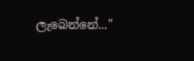ලැබෙන්නේ..."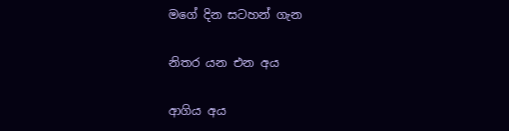මගේ දින සටහන් ගැන

නිතර යන එන අය

ආගිය අය